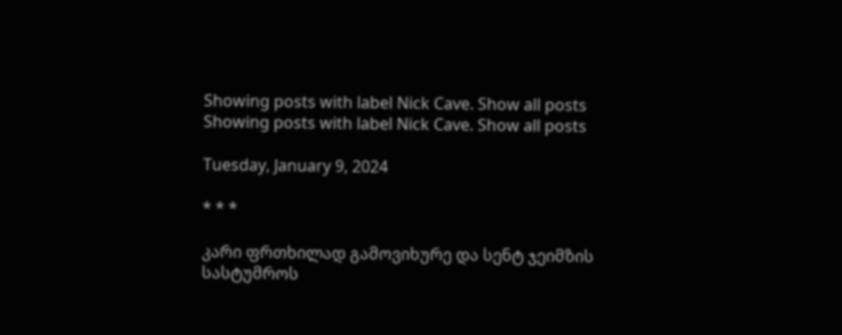Showing posts with label Nick Cave. Show all posts
Showing posts with label Nick Cave. Show all posts

Tuesday, January 9, 2024

* * *

კარი ფრთხილად გამოვიხურე და სენტ ჯეიმზის სასტუმროს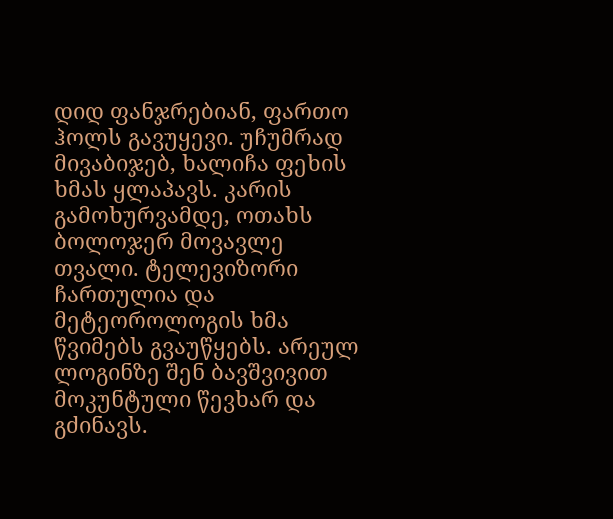დიდ ფანჯრებიან, ფართო ჰოლს გავუყევი. უჩუმრად მივაბიჯებ, ხალიჩა ფეხის ხმას ყლაპავს. კარის გამოხურვამდე, ოთახს ბოლოჯერ მოვავლე თვალი. ტელევიზორი ჩართულია და მეტეოროლოგის ხმა წვიმებს გვაუწყებს. არეულ ლოგინზე შენ ბავშვივით მოკუნტული წევხარ და გძინავს.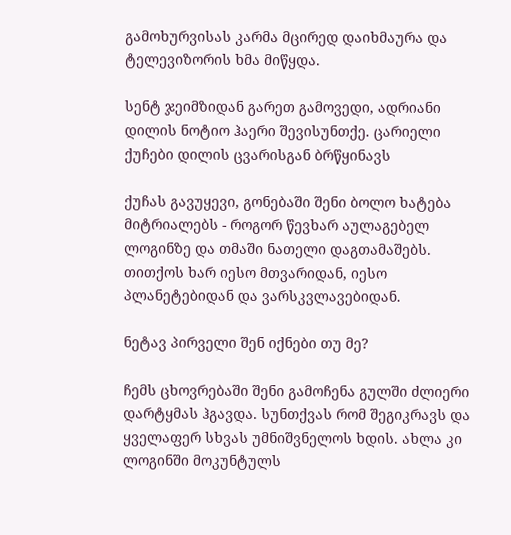გამოხურვისას კარმა მცირედ დაიხმაურა და ტელევიზორის ხმა მიწყდა.

სენტ ჯეიმზიდან გარეთ გამოვედი, ადრიანი დილის ნოტიო ჰაერი შევისუნთქე. ცარიელი ქუჩები დილის ცვარისგან ბრწყინავს

ქუჩას გავუყევი, გონებაში შენი ბოლო ხატება მიტრიალებს - როგორ წევხარ აულაგებელ ლოგინზე და თმაში ნათელი დაგთამაშებს. თითქოს ხარ იესო მთვარიდან, იესო პლანეტებიდან და ვარსკვლავებიდან.

ნეტავ პირველი შენ იქნები თუ მე?

ჩემს ცხოვრებაში შენი გამოჩენა გულში ძლიერი დარტყმას ჰგავდა. სუნთქვას რომ შეგიკრავს და ყველაფერ სხვას უმნიშვნელოს ხდის. ახლა კი ლოგინში მოკუნტულს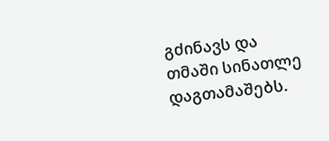გძინავს და თმაში სინათლე დაგთამაშებს.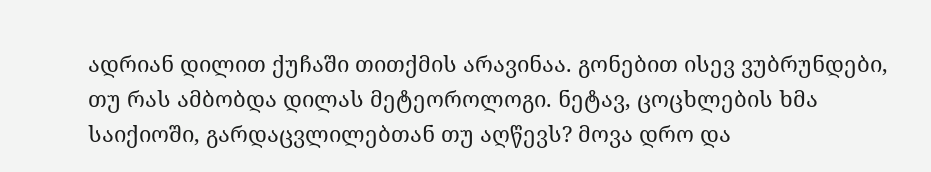ადრიან დილით ქუჩაში თითქმის არავინაა. გონებით ისევ ვუბრუნდები, თუ რას ამბობდა დილას მეტეოროლოგი. ნეტავ, ცოცხლების ხმა საიქიოში, გარდაცვლილებთან თუ აღწევს? მოვა დრო და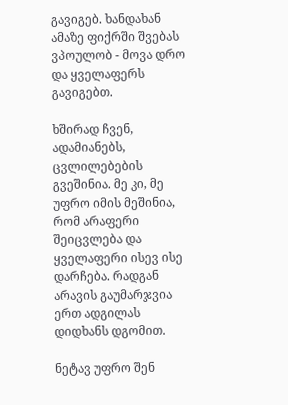გავიგებ. ხანდახან ამაზე ფიქრში შვებას ვპოულობ - მოვა დრო და ყველაფერს გავიგებთ.

ხშირად ჩვენ, ადამიანებს, ცვლილებების გვეშინია. მე კი, მე უფრო იმის მეშინია, რომ არაფერი შეიცვლება და ყველაფერი ისევ ისე დარჩება. რადგან არავის გაუმარჯვია ერთ ადგილას დიდხანს დგომით.

ნეტავ უფრო შენ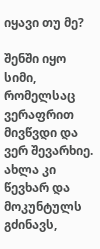იყავი თუ მე?

შენში იყო სიმი, რომელსაც ვერაფრით მივწვდი და ვერ შევარხიე. ახლა კი წევხარ და მოკუნტულს გძინავს,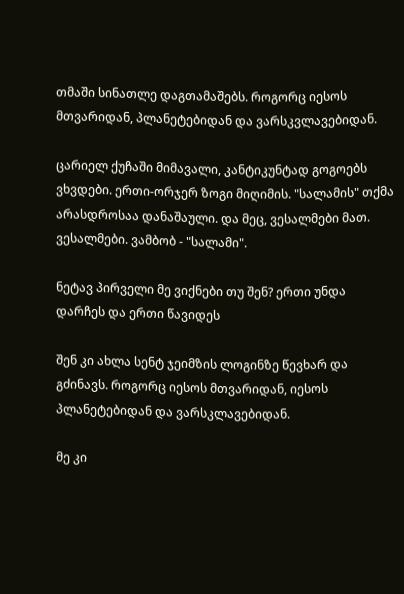თმაში სინათლე დაგთამაშებს. როგორც იესოს მთვარიდან, პლანეტებიდან და ვარსკვლავებიდან.

ცარიელ ქუჩაში მიმავალი, კანტიკუნტად გოგოებს ვხვდები. ერთი-ორჯერ ზოგი მიღიმის. "სალამის" თქმა არასდროსაა დანაშაული. და მეც, ვესალმები მათ. ვესალმები. ვამბობ - "სალამი".

ნეტავ პირველი მე ვიქნები თუ შენ? ერთი უნდა დარჩეს და ერთი წავიდეს

შენ კი ახლა სენტ ჯეიმზის ლოგინზე წევხარ და გძინავს. როგორც იესოს მთვარიდან, იესოს პლანეტებიდან და ვარსკლავებიდან.

მე კი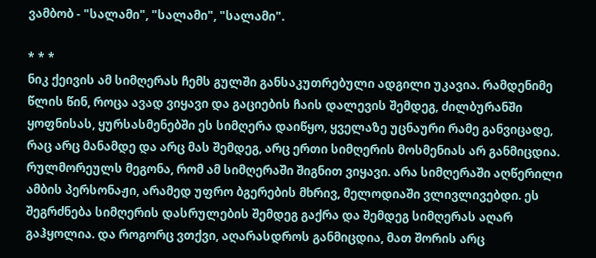ვამბობ - "სალამი", "სალამი", "სალამი".

* * *
ნიკ ქეივის ამ სიმღერას ჩემს გულში განსაკუთრებული ადგილი უკავია. რამდენიმე წლის წინ, როცა ავად ვიყავი და გაციების ჩაის დალევის შემდეგ, ძილბურანში ყოფნისას, ყურსასმენებში ეს სიმღერა დაიწყო, ყველაზე უცნაური რამე განვიცადე, რაც არც მანამდე და არც მას შემდეგ, არც ერთი სიმღერის მოსმენიას არ განმიცდია. რულმორეულს მეგონა, რომ ამ სიმღერაში შიგნით ვიყავი. არა სიმღერაში აღწერილი ამბის პერსონაჟი, არამედ უფრო ბგერების მხრივ, მელოდიაში ვლივლივებდი. ეს შეგრძნება სიმღერის დასრულების შემდეგ გაქრა და შემდეგ სიმღერას აღარ გაჰყოლია. და როგორც ვთქვი, აღარასდროს განმიცდია, მათ შორის არც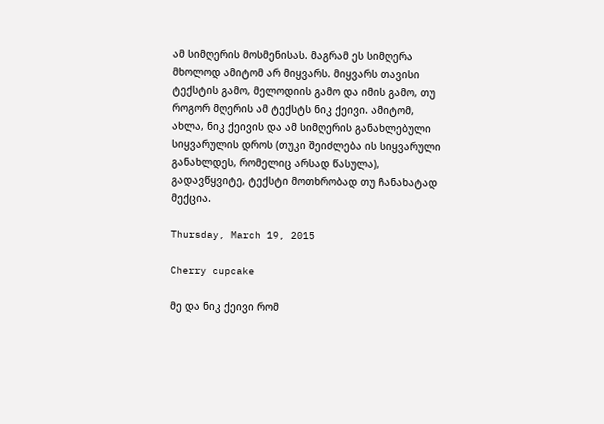ამ სიმღერის მოსმენისას. მაგრამ ეს სიმღერა მხოლოდ ამიტომ არ მიყვარს. მიყვარს თავისი ტექსტის გამო, მელოდიის გამო და იმის გამო, თუ როგორ მღერის ამ ტექსტს ნიკ ქეივი. ამიტომ, ახლა, ნიკ ქეივის და ამ სიმღერის განახლებული სიყვარულის დროს (თუკი შეიძლება ის სიყვარული განახლდეს, რომელიც არსად წასულა), გადავწყვიტე, ტექსტი მოთხრობად თუ ჩანახატად მექცია.

Thursday, March 19, 2015

Cherry cupcake

მე და ნიკ ქეივი რომ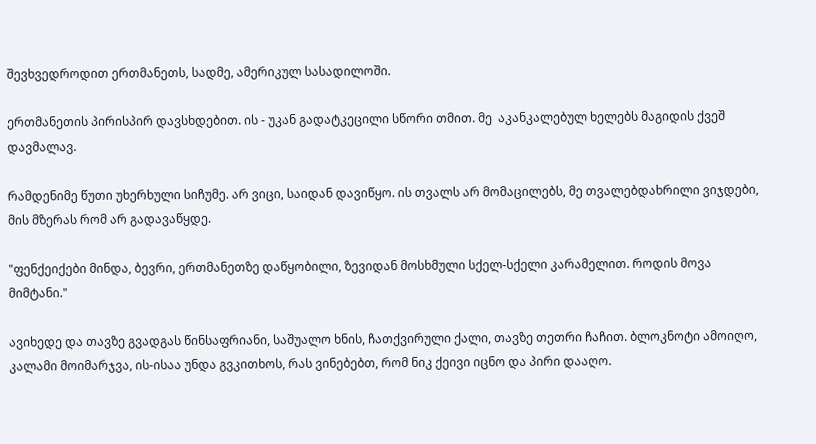შევხვედროდით ერთმანეთს, სადმე, ამერიკულ სასადილოში.

ერთმანეთის პირისპირ დავსხდებით. ის - უკან გადატკეცილი სწორი თმით. მე  აკანკალებულ ხელებს მაგიდის ქვეშ დავმალავ.

რამდენიმე წუთი უხერხული სიჩუმე. არ ვიცი, საიდან დავიწყო. ის თვალს არ მომაცილებს, მე თვალებდახრილი ვიჯდები, მის მზერას რომ არ გადავაწყდე.

"ფენქეიქები მინდა, ბევრი, ერთმანეთზე დაწყობილი, ზევიდან მოსხმული სქელ-სქელი კარამელით. როდის მოვა მიმტანი."

ავიხედე და თავზე გვადგას წინსაფრიანი, საშუალო ხნის, ჩათქვირული ქალი, თავზე თეთრი ჩაჩით. ბლოკნოტი ამოიღო, კალამი მოიმარჯვა, ის-ისაა უნდა გვკითხოს, რას ვინებებთ, რომ ნიკ ქეივი იცნო და პირი დააღო.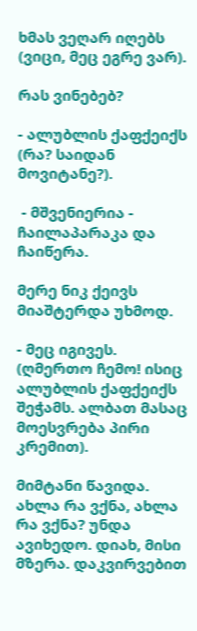ხმას ვეღარ იღებს (ვიცი, მეც ეგრე ვარ).

რას ვინებებ?

- ალუბლის ქაფქეიქს (რა? საიდან მოვიტანე?).

 - მშვენიერია - ჩაილაპარაკა და ჩაიწერა.

მერე ნიკ ქეივს მიაშტერდა უხმოდ.

- მეც იგივეს. (ღმერთო ჩემო! ისიც ალუბლის ქაფქეიქს შეჭამს. ალბათ მასაც მოესვრება პირი კრემით).

მიმტანი წავიდა. ახლა რა ვქნა, ახლა რა ვქნა? უნდა ავიხედო. დიახ, მისი მზერა. დაკვირვებით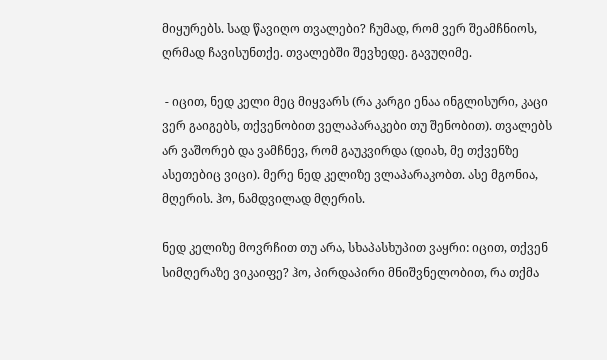მიყურებს. სად წავიღო თვალები? ჩუმად, რომ ვერ შეამჩნიოს, ღრმად ჩავისუნთქე. თვალებში შევხედე. გავუღიმე.

 - იცით, ნედ კელი მეც მიყვარს (რა კარგი ენაა ინგლისური, კაცი ვერ გაიგებს, თქვენობით ველაპარაკები თუ შენობით). თვალებს არ ვაშორებ და ვამჩნევ, რომ გაუკვირდა (დიახ, მე თქვენზე ასეთებიც ვიცი). მერე ნედ კელიზე ვლაპარაკობთ. ასე მგონია, მღერის. ჰო, ნამდვილად მღერის.

ნედ კელიზე მოვრჩით თუ არა, სხაპასხუპით ვაყრი: იცით, თქვენ სიმღერაზე ვიკაიფე? ჰო, პირდაპირი მნიშვნელობით, რა თქმა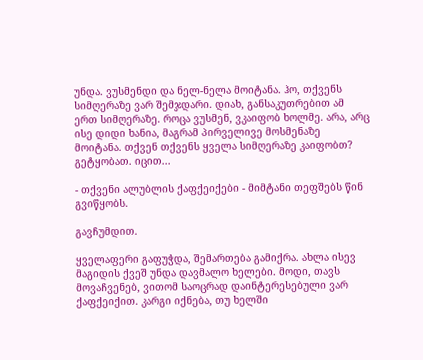უნდა. ვუსმენდი და ნელ-ნელა მოიტანა. ჰო, თქვენს სიმღერაზე ვარ შემჯდარი. დიახ, განსაკუთრებით ამ ერთ სიმღერაზე. როცა ვუსმენ, ვკაიფობ ხოლმე. არა, არც ისე დიდი ხანია, მაგრამ პირველივე მოსმენაზე მოიტანა. თქვენ თქვენს ყველა სიმღერაზე კაიფობთ? გეტყობათ. იცით...

- თქვენი ალუბლის ქაფქეიქები - მიმტანი თეფშებს წინ გვიწყობს.

გავჩუმდით.

ყველაფერი გაფუჭდა, შემართება გამიქრა. ახლა ისევ მაგიდის ქვეშ უნდა დავმალო ხელები. მოდი, თავს მოვაჩვენებ, ვითომ საოცრად დაინტერესებული ვარ ქაფქეიქით. კარგი იქნება, თუ ხელში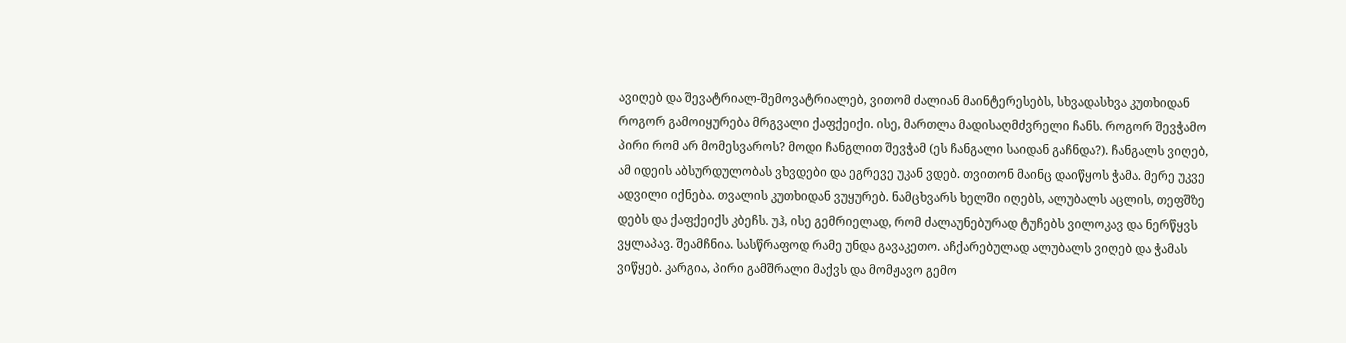ავიღებ და შევატრიალ-შემოვატრიალებ, ვითომ ძალიან მაინტერესებს, სხვადასხვა კუთხიდან როგორ გამოიყურება მრგვალი ქაფქეიქი. ისე, მართლა მადისაღმძვრელი ჩანს. როგორ შევჭამო პირი რომ არ მომესვაროს? მოდი ჩანგლით შევჭამ (ეს ჩანგალი საიდან გაჩნდა?). ჩანგალს ვიღებ, ამ იდეის აბსურდულობას ვხვდები და ეგრევე უკან ვდებ. თვითონ მაინც დაიწყოს ჭამა. მერე უკვე ადვილი იქნება. თვალის კუთხიდან ვუყურებ. ნამცხვარს ხელში იღებს, ალუბალს აცლის, თეფშზე დებს და ქაფქეიქს კბეჩს. უჰ, ისე გემრიელად, რომ ძალაუნებურად ტუჩებს ვილოკავ და ნერწყვს ვყლაპავ. შეამჩნია. სასწრაფოდ რამე უნდა გავაკეთო. აჩქარებულად ალუბალს ვიღებ და ჭამას ვიწყებ. კარგია, პირი გამშრალი მაქვს და მომჟავო გემო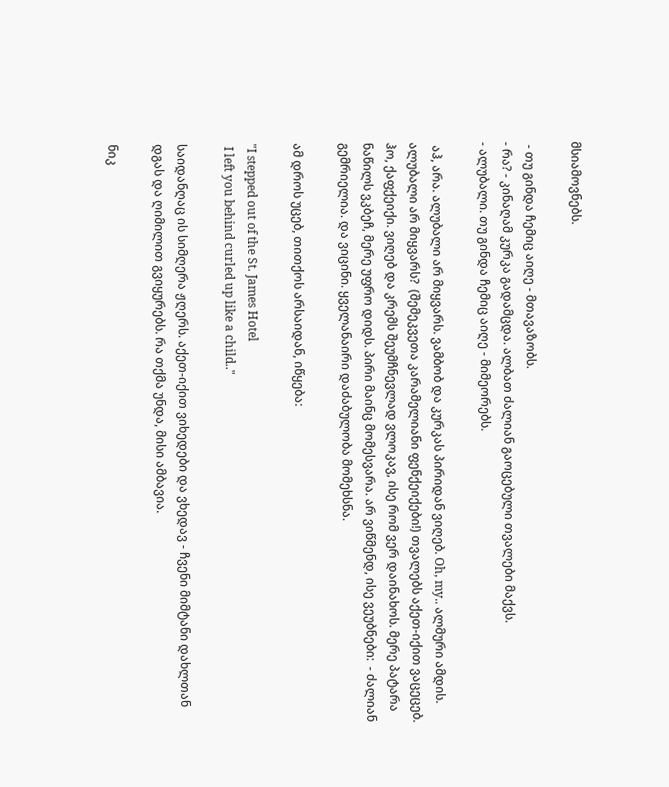მსიამოვნებს.

 - თუ გინდა ჩემიც აიღე - მთავაზობს.
- რა? - კინაღამ კურკა გადამცდა. ალბათ ძალიან გაოცებული თვალები მაქვს.
- ალუბალი. თუ გინდა ჩემიც აიღე - მიმეორებს.

 აჰ, არა. ალუბალი არ მიყვარს. ვამბობ და კურკას პირიდან ვიღებ. Oh, my.. ალმური ამდის. ალუბალი არ მიყვარს?  (შემეკვეთა კარამელიანი ფენქეიქები!) თვალებს აქეთ-იქით ვაცეცებ. ჰო, ქაფქეიქი. ვიღებ და კრემს შეუმჩნევლად ვლოკავ, ისე რომ ვერ დაინახოს. მერე პატარა ნაწილს ვკბეჩ, მერე უფრო დიდს. პირი მაინც მომესვარა. არ ვიწმენდ, ისე ვეუბნები:  - ძალიან გემრიელია. და ვიცინი. ყველანაირი დაძაბულობა მომეხსნა.

ამ დროს უცებ, თითქოს არსაიდან, იწყება:

"I stepped out of the St. James Hotel
 I left you behind curled up like a child.."

საიდანღაც ის სიმღერა ჟღერს. აქეთ-იქით ვიხედები და ვხედავ - ჩვენი მიმტანი დახლთან დგას და ღიმილით გვიყურებს. რა თქმა უნდა, მისი ამბავია.

ნიკ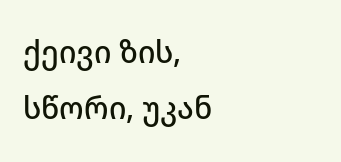ქეივი ზის, სწორი, უკან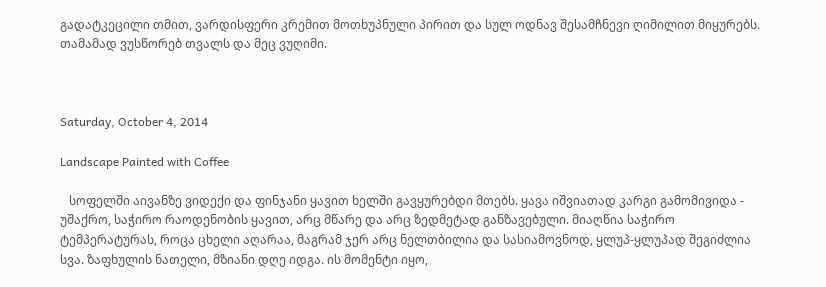გადატკეცილი თმით, ვარდისფერი კრემით მოთხუპნული პირით და სულ ოდნავ შესამჩნევი ღიმილით მიყურებს. თამამად ვუსწორებ თვალს და მეც ვუღიმი.



Saturday, October 4, 2014

Landscape Painted with Coffee

   სოფელში აივანზე ვიდექი და ფინჯანი ყავით ხელში გავყურებდი მთებს. ყავა იშვიათად კარგი გამომივიდა - უშაქრო, საჭირო რაოდენობის ყავით, არც მწარე და არც ზედმეტად განზავებული. მიაღწია საჭირო ტემპერატურას, როცა ცხელი აღარაა, მაგრამ ჯერ არც ნელთბილია და სასიამოვნოდ, ყლუპ-ყლუპად შეგიძლია სვა. ზაფხულის ნათელი, მზიანი დღე იდგა. ის მომენტი იყო,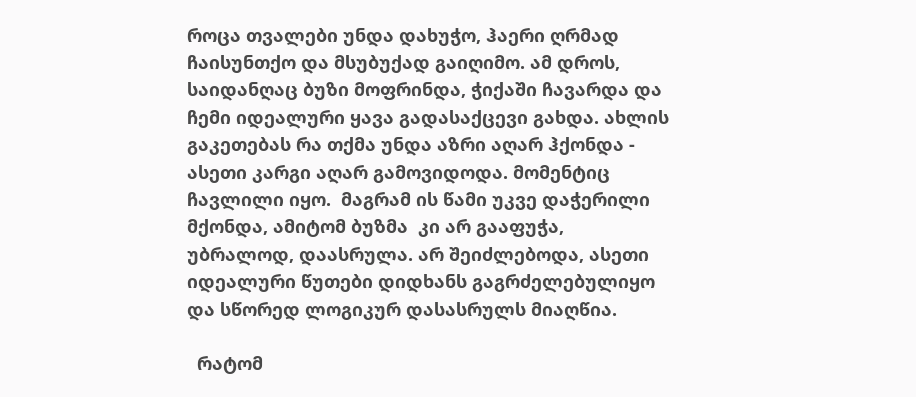როცა თვალები უნდა დახუჭო, ჰაერი ღრმად ჩაისუნთქო და მსუბუქად გაიღიმო. ამ დროს, საიდანღაც ბუზი მოფრინდა, ჭიქაში ჩავარდა და ჩემი იდეალური ყავა გადასაქცევი გახდა. ახლის გაკეთებას რა თქმა უნდა აზრი აღარ ჰქონდა - ასეთი კარგი აღარ გამოვიდოდა. მომენტიც ჩავლილი იყო.  მაგრამ ის წამი უკვე დაჭერილი მქონდა, ამიტომ ბუზმა  კი არ გააფუჭა, უბრალოდ, დაასრულა. არ შეიძლებოდა, ასეთი იდეალური წუთები დიდხანს გაგრძელებულიყო და სწორედ ლოგიკურ დასასრულს მიაღწია.

  რატომ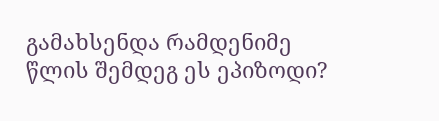გამახსენდა რამდენიმე წლის შემდეგ ეს ეპიზოდი?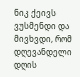ნიკ ქეივს ვუსმენდი და მივხვდი, რომ დღევანდელი დღის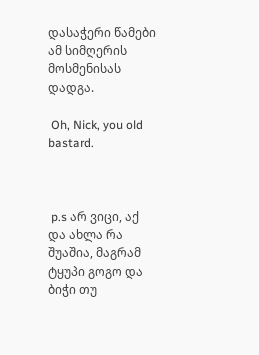დასაჭერი წამები ამ სიმღერის მოსმენისას დადგა.

 Oh, Nick, you old bastard.



 p.s არ ვიცი, აქ და ახლა რა შუაშია, მაგრამ ტყუპი გოგო და ბიჭი თუ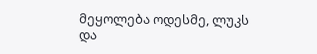მეყოლება ოდესმე, ლუკს და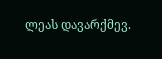ლეას დავარქმევ.